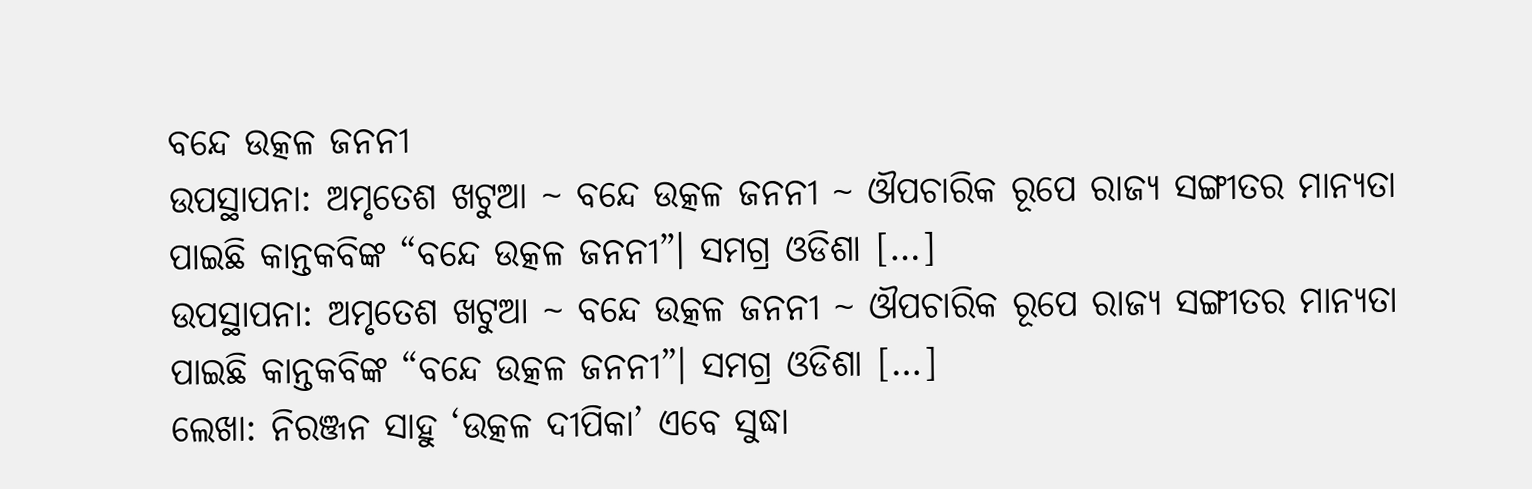ବନ୍ଦେ ଉତ୍କଳ ଜନନୀ
ଉପସ୍ଥାପନା: ଅମୃତେଶ ଖଟୁଆ ~ ବନ୍ଦେ ଉତ୍କଳ ଜନନୀ ~ ଔପଚାରିକ ରୂପେ ରାଜ୍ୟ ସଙ୍ଗୀତର ମାନ୍ୟତା ପାଇଛି କାନ୍ତକବିଙ୍କ “ବନ୍ଦେ ଉତ୍କଳ ଜନନୀ”। ସମଗ୍ର ଓଡିଶା […]
ଉପସ୍ଥାପନା: ଅମୃତେଶ ଖଟୁଆ ~ ବନ୍ଦେ ଉତ୍କଳ ଜନନୀ ~ ଔପଚାରିକ ରୂପେ ରାଜ୍ୟ ସଙ୍ଗୀତର ମାନ୍ୟତା ପାଇଛି କାନ୍ତକବିଙ୍କ “ବନ୍ଦେ ଉତ୍କଳ ଜନନୀ”। ସମଗ୍ର ଓଡିଶା […]
ଲେଖା: ନିରଞ୍ଜନ ସାହୁ ‘ଉତ୍କଳ ଦୀପିକା’ ଏବେ ସୁଦ୍ଧା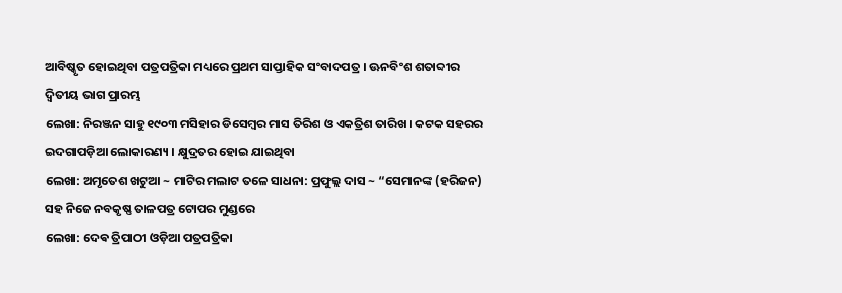ଆବିଷ୍କୃତ ହୋଇଥିବା ପତ୍ରପତ୍ରିକା ମଧ୍ୟରେ ପ୍ରଥମ ସାପ୍ତାହିକ ସଂବାଦପତ୍ର । ଊନବିଂଶ ଶତାବ୍ଦୀର ଦ୍ଵିତୀୟ ଭାଗ ପ୍ରାରମ୍ଭ
ଲେଖା: ନିରଞ୍ଜନ ସାହୁ ୧୯୦୩ ମସିହାର ଡିସେମ୍ବର ମାସ ତିରିଶ ଓ ଏକତ୍ରିଶ ତାରିଖ । କଟକ ସହରର ଇଦଗାପଡ଼ିଆ ଲୋକାରଣ୍ୟ । କ୍ଷୁଦ୍ରତର ହୋଇ ଯାଇଥିବା
ଲେଖା: ଅମୃତେଶ ଖଟୁଆ ~ ମାଟିର ମଲାଟ ତଳେ ସାଧନା: ପ୍ରଫୁଲ୍ଲ ଦାସ ~ “ସେମାନଙ୍କ (ହରିଜନ) ସହ ନିଜେ ନବକୃଷ୍ଣ ତାଳପତ୍ର ଟୋପର ମୁଣ୍ଡରେ
ଲେଖା: ଦେଵ ତ୍ରିପାଠୀ ଓଡ଼ିଆ ପତ୍ରପତ୍ରିକା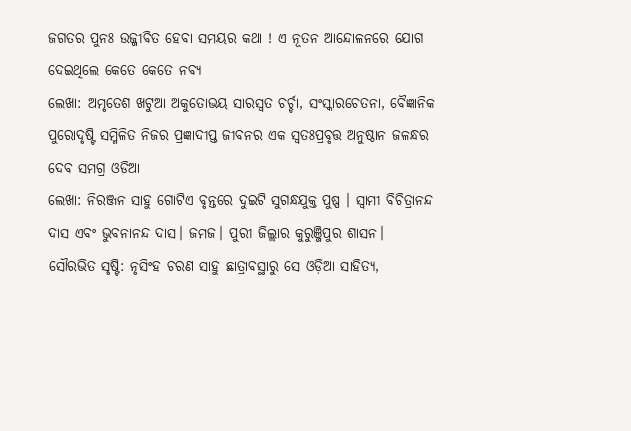ଜଗତର ପୁନଃ ଉଜ୍ଜୀବିତ ହେବା ସମୟର କଥା ! ଏ ନୂତନ ଆନ୍ଦୋଳନରେ ଯୋଗ ଦେଇଥିଲେ କେତେ କେତେ ନବ୍ୟ
ଲେଖା: ଅମୃତେଶ ଖଟୁଆ ଅକୁତୋଭୟ ସାରସ୍ଵତ ଚର୍ଚ୍ଚା, ସଂସ୍କାରଚେତନା, ବୈଜ୍ଞାନିକ ପୁରୋଦୃଷ୍ଟି ସମ୍ମିଳିତ ନିଜର ପ୍ରଜ୍ଞାଦୀପ୍ତ ଜୀବନର ଏକ ସ୍ଵତଃପ୍ରବୃତ୍ତ ଅନୁଷ୍ଠାନ ଜଳନ୍ଧର ଦେବ ସମଗ୍ର ଓଡିଆ
ଲେଖା: ନିରଞ୍ଜନ ସାହୁ ଗୋଟିଏ ବୃନ୍ତରେ ଦୁଇଟି ସୁଗନ୍ଧଯୁକ୍ତ ପୁଷ୍ପ । ସ୍ଵାମୀ ବିଚିତ୍ରାନନ୍ଦ ଦାସ ଏବଂ ଭୁବନାନନ୍ଦ ଦାସ। ଜମଜ। ପୁରୀ ଜିଲ୍ଲାର କୁରୁଞ୍ଜିପୁର ଶାସନ।
ସୌରଭିତ ସୃଷ୍ଟି: ନୃସିଂହ ଚରଣ ସାହୁ ଛାତ୍ରାବସ୍ଥାରୁ ସେ ଓଡ଼ିଆ ସାହିତ୍ୟ,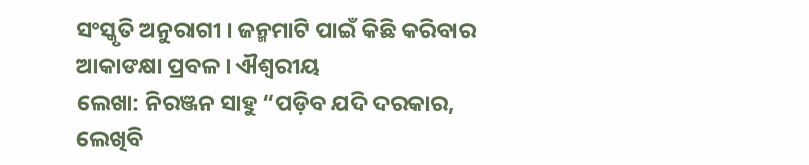ସଂସ୍କୃତି ଅନୁରାଗୀ । ଜନ୍ମମାଟି ପାଇଁ କିଛି କରିବାର ଆକାଙକ୍ଷା ପ୍ରବଳ । ଐଶ୍ୱରୀୟ
ଲେଖା: ନିରଞ୍ଜନ ସାହୁ “ପଡ଼ିବ ଯଦି ଦରକାର, ଲେଖିବି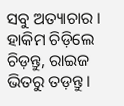ସବୁ ଅତ୍ୟାଚାର । ହାକିମ ଚିଡ଼ିଲେ ଚିଡ଼ନ୍ତୁ, ରାଇଜ ଭିତରୁ ତଡ଼ନ୍ତୁ ।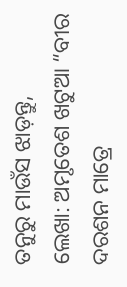ତନୁରୁ ମାଉଁସ ଝାଡ଼ନ୍ତୁ,
ଲେଖା: ଅମୃତେଶ ଖଟୁଆ “ବୀର ଦରଶନ ମାତ୍ରେ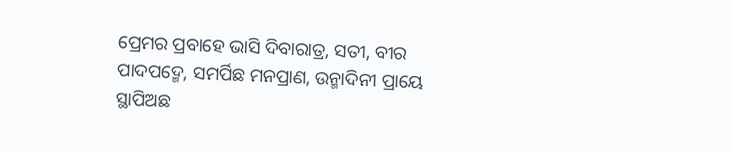ପ୍ରେମର ପ୍ରବାହେ ଭାସି ଦିବାରାତ୍ର, ସତୀ, ବୀର ପାଦପଦ୍ମେ, ସମର୍ପିଛ ମନପ୍ରାଣ, ଉନ୍ମାଦିନୀ ପ୍ରାୟେ ସ୍ଥାପିଅଛ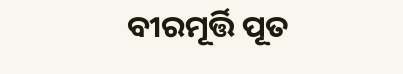ବୀରମୂର୍ତ୍ତି ପୂତ